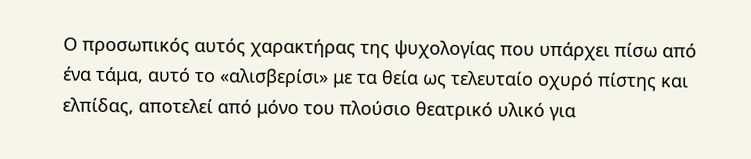Ο προσωπικός αυτός χαρακτήρας της ψυχολογίας που υπάρχει πίσω από ένα τάμα, αυτό το «αλισβερίσι» με τα θεία ως τελευταίο οχυρό πίστης και ελπίδας, αποτελεί από μόνο του πλούσιο θεατρικό υλικό για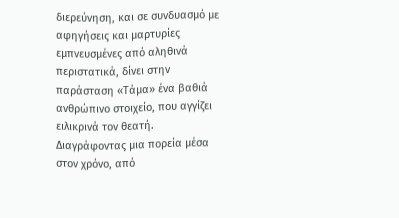διερεύνηση, και σε συνδυασμό με αφηγήσεις και μαρτυρίες εμπνευσμένες από αληθινά περιστατικά, δίνει στην παράσταση «Τάμα» ένα βαθιά ανθρώπινο στοιχείο, που αγγίζει ειλικρινά τον θεατή.
Διαγράφοντας μια πορεία μέσα στον χρόνο, από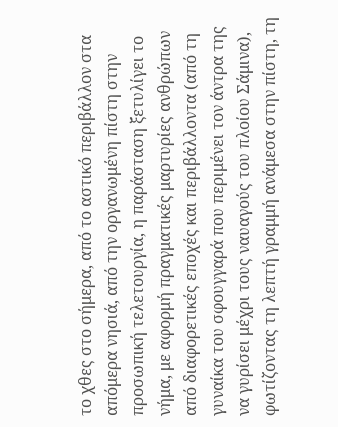το χθες στο σήμερα, από το αστικό περιβάλλον στα απόμερα νησιά, από την οργανωμένη πίστη στην προσωπική τελετουργία, η παράσταση ξετυλίγει το νήμα, με αφορμή πραγματικές μαρτυρίες ανθρώπων από διαφορετικές εποχές και περιβάλλοντα (από τη γυναίκα του σφουγγαρά που περιμένει τον άντρα της να γυρίσει μέχρι τους ναυαγούς του πλοίου Σάμινα), φωτίζοντας τη λεπτή γραμμή ανάμεσα στην πίστη, τη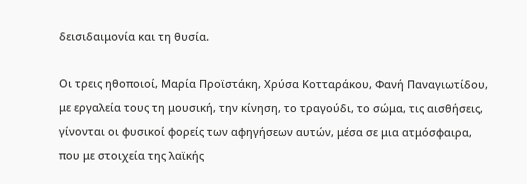δεισιδαιμονία και τη θυσία.

Οι τρεις ηθοποιοί, Μαρία Προϊστάκη, Χρύσα Κοτταράκου, Φανή Παναγιωτίδου, με εργαλεία τους τη μουσική, την κίνηση, το τραγούδι, το σώμα, τις αισθήσεις, γίνονται οι φυσικοί φορείς των αφηγήσεων αυτών, μέσα σε μια ατμόσφαιρα, που με στοιχεία της λαϊκής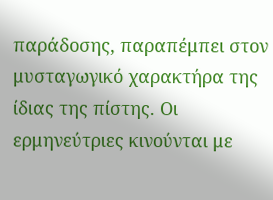παράδοσης, παραπέμπει στον μυσταγωγικό χαρακτήρα της ίδιας της πίστης. Οι ερμηνεύτριες κινούνται με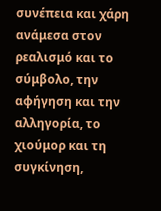συνέπεια και χάρη ανάμεσα στον ρεαλισμό και το σύμβολο, την αφήγηση και την αλληγορία, το χιούμορ και τη συγκίνηση,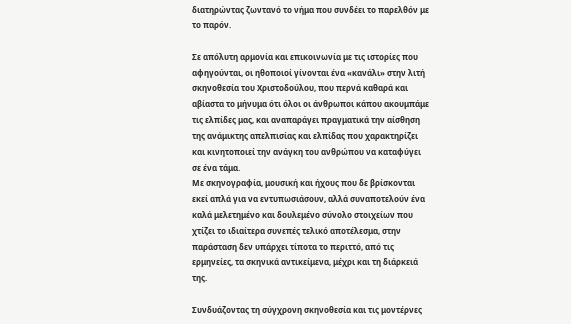διατηρώντας ζωντανό το νήμα που συνδέει το παρελθόν με το παρόν.

Σε απόλυτη αρμονία και επικοινωνία με τις ιστορίες που αφηγούνται, οι ηθοποιοί γίνονται ένα «κανάλι» στην λιτή σκηνοθεσία του Χριστοδούλου, που περνά καθαρά και αβίαστα το μήνυμα ότι όλοι οι άνθρωποι κάπου ακουμπάμε τις ελπίδες μας, και αναπαράγει πραγματικά την αίσθηση της ανάμικτης απελπισίας και ελπίδας που χαρακτηρίζει και κινητοποιεί την ανάγκη του ανθρώπου να καταφύγει σε ένα τάμα.
Με σκηνογραφία, μουσική και ήχους που δε βρίσκονται εκεί απλά για να εντυπωσιάσουν, αλλά συναποτελούν ένα καλά μελετημένο και δουλεμένο σύνολο στοιχείων που χτίζει το ιδιαίτερα συνεπές τελικό αποτέλεσμα, στην παράσταση δεν υπάρχει τίποτα το περιττό, από τις ερμηνείες, τα σκηνικά αντικείμενα, μέχρι και τη διάρκειά της.

Συνδυάζοντας τη σύγχρονη σκηνοθεσία και τις μοντέρνες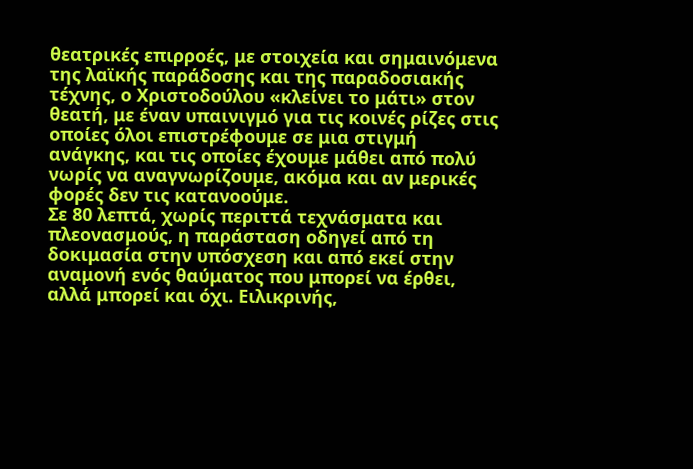θεατρικές επιρροές, με στοιχεία και σημαινόμενα της λαϊκής παράδοσης και της παραδοσιακής τέχνης, ο Χριστοδούλου «κλείνει το μάτι» στον θεατή, με έναν υπαινιγμό για τις κοινές ρίζες στις οποίες όλοι επιστρέφουμε σε μια στιγμή ανάγκης, και τις οποίες έχουμε μάθει από πολύ νωρίς να αναγνωρίζουμε, ακόμα και αν μερικές φορές δεν τις κατανοούμε.
Σε 80 λεπτά, χωρίς περιττά τεχνάσματα και πλεονασμούς, η παράσταση οδηγεί από τη δοκιμασία στην υπόσχεση και από εκεί στην αναμονή ενός θαύματος που μπορεί να έρθει, αλλά μπορεί και όχι. Ειλικρινής,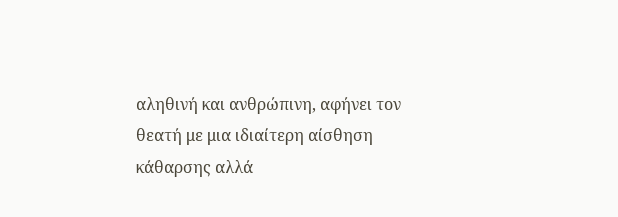αληθινή και ανθρώπινη, αφήνει τον θεατή με μια ιδιαίτερη αίσθηση κάθαρσης αλλά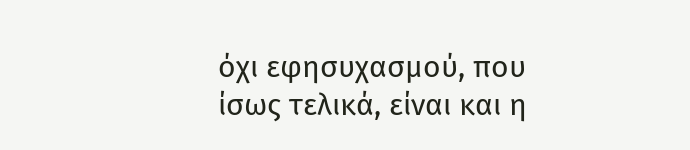όχι εφησυχασμού, που ίσως τελικά, είναι και η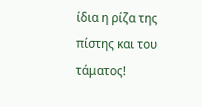ίδια η ρίζα της πίστης και του τάματος!